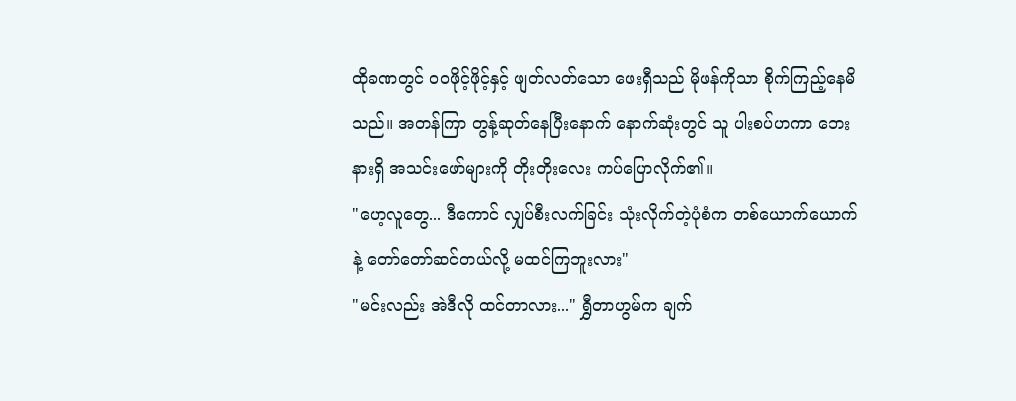ထိုခဏတွင် ဝဝဖိုင့်ဖိုင့်နှင့် ဖျတ်လတ်သော ဖေးရှီသည် မိုဖန်ကိုသာ စိုက်ကြည့်နေမိသည်။ အတန်ကြာ တွန့်ဆုတ်နေပြီးနောက် နောက်ဆုံးတွင် သူ ပါးစပ်ဟကာ ဘေးနားရှိ အသင်းဖော်များကို တိုးတိုးလေး ကပ်ပြောလိုက်၏။
"ဟေ့လူတွေ... ဒီကောင် လျှပ်စီးလက်ခြင်း သုံးလိုက်တဲ့ပုံစံက တစ်ယောက်ယောက်နဲ့ တော်တော်ဆင်တယ်လို့ မထင်ကြဘူးလား"
"မင်းလည်း အဲဒီလို ထင်တာလား..." ရွှီတာဟွမ်က ချက်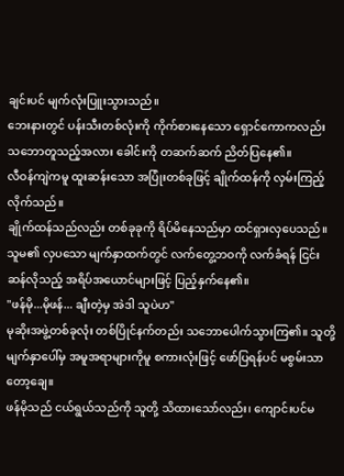ချင်းပင် မျက်လုံးပြူးသွားသည်။
ဘေးနားတွင် ပန်းသီးတစ်လုံးကို ကိုက်စားနေသော ရှောင်ကောကလည်း သဘောတူသည့်အလား ခေါင်းကို တဆက်ဆက် ညိတ်ပြနေ၏။
လီဝန်ကျဲကမူ ထူးဆန်းသော အပြုံးတစ်ခုဖြင့် ချိုက်ထန်ကို လှမ်းကြည့်လိုက်သည်။
ချိုက်ထန်သည်လည်း တစ်ခုခုကို ရိပ်မိနေသည်မှာ ထင်ရှားလှပေသည်။ သူမ၏ လှပသော မျက်နှာထက်တွင် လက်တွေ့ဘဝကို လက်ခံရန် ငြင်းဆန်လိုသည့် အရိပ်အယောင်များဖြင့် ပြည့်နှက်နေ၏။
"ဖန်မို...မိုဖန်... ချီးတဲ့မှ အဲဒါ သူပဲဟ"
မုဆိုးအဖွဲ့တစ်ခုလုံး တစ်ပြိုင်နက်တည်း သဘောပေါက်သွားကြ၏။ သူတို့မျက်နှာပေါ်မှ အမူအရာများကိုမူ စကားလုံးဖြင့် ဖော်ပြရန်ပင် မစွမ်းသာတော့ချေ။
ဖန်မိုသည် ငယ်ရွယ်သည်ကို သူတို့ သိထားသော်လည်း၊ ကျောင်းပင်မ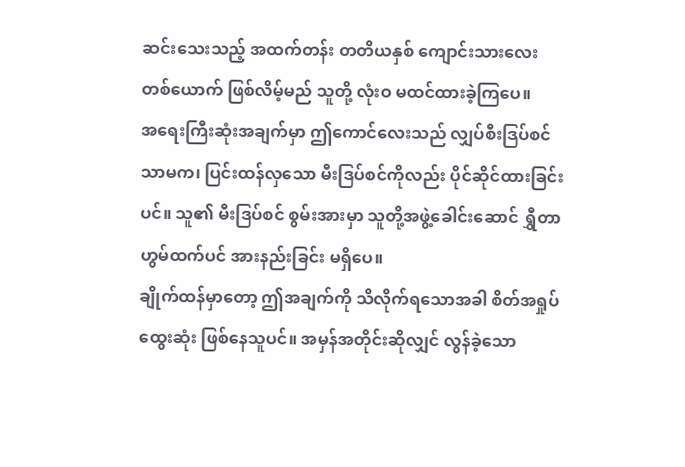ဆင်းသေးသည့် အထက်တန်း တတိယနှစ် ကျောင်းသားလေးတစ်ယောက် ဖြစ်လိမ့်မည် သူတို့ လုံးဝ မထင်ထားခဲ့ကြပေ။
အရေးကြီးဆုံးအချက်မှာ ဤကောင်လေးသည် လျှပ်စီးဒြပ်စင် သာမက၊ ပြင်းထန်လှသော မီးဒြပ်စင်ကိုလည်း ပိုင်ဆိုင်ထားခြင်းပင်။ သူ၏ မီးဒြပ်စင် စွမ်းအားမှာ သူတို့အဖွဲ့ခေါင်းဆောင် ရွှီတာဟွမ်ထက်ပင် အားနည်းခြင်း မရှိပေ။
ချိုက်ထန်မှာတော့ ဤအချက်ကို သိလိုက်ရသောအခါ စိတ်အရှုပ်ထွေးဆုံး ဖြစ်နေသူပင်။ အမှန်အတိုင်းဆိုလျှင် လွန်ခဲ့သော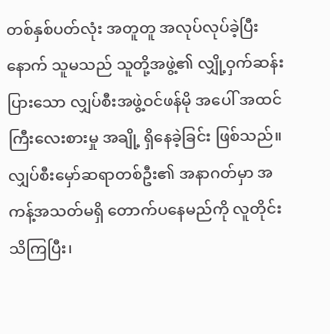တစ်နှစ်ပတ်လုံး အတူတူ အလုပ်လုပ်ခဲ့ပြီးနောက် သူမသည် သူတို့အဖွဲ့၏ လျှို့ဝှက်ဆန်းပြားသော လျှပ်စီးအဖွဲ့ဝင်ဖန်မို အပေါ် အထင်ကြီးလေးစားမှု အချို့ ရှိနေခဲ့ခြင်း ဖြစ်သည်။
လျှပ်စီးမှော်ဆရာတစ်ဦး၏ အနာဂတ်မှာ အကန့်အသတ်မရှိ တောက်ပနေမည်ကို လူတိုင်းသိကြပြီး၊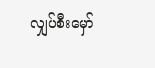လျှပ်စီးမှော်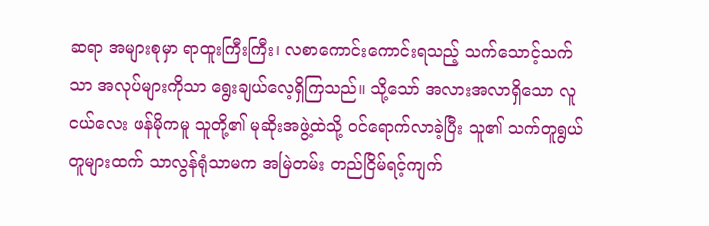ဆရာ အများစုမှာ ရာထူးကြီးကြီး၊ လစာကောင်းကောင်းရသည့် သက်သောင့်သက်သာ အလုပ်များကိုသာ ရွေးချယ်လေ့ရှိကြသည်။ သို့သော် အလားအလာရှိသော လူငယ်လေး ဖန်မိုကမူ သူတို့၏ မုဆိုးအဖွဲ့ထဲသို့ ဝင်ရောက်လာခဲ့ပြီး သူ၏ သက်တူရွယ်တူများထက် သာလွန်ရုံသာမက အမြဲတမ်း တည်ငြိမ်ရင့်ကျက်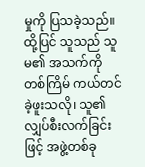မှုကို ပြသခဲ့သည်။ ထို့ပြင် သူသည် သူမ၏ အသက်ကို တစ်ကြိမ် ကယ်တင်ခဲ့ဖူးသလို၊ သူ၏ လျှပ်စီးလက်ခြင်းဖြင့် အဖွဲ့တစ်ခု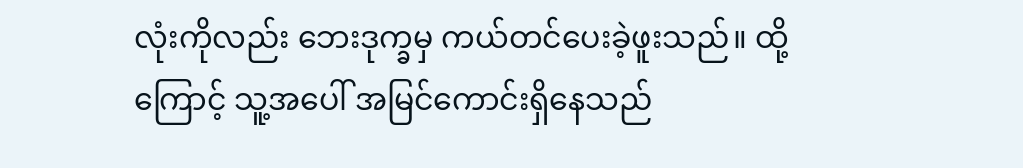လုံးကိုလည်း ဘေးဒုက္ခမှ ကယ်တင်ပေးခဲ့ဖူးသည်။ ထို့ကြောင့် သူ့အပေါ် အမြင်ကောင်းရှိနေသည်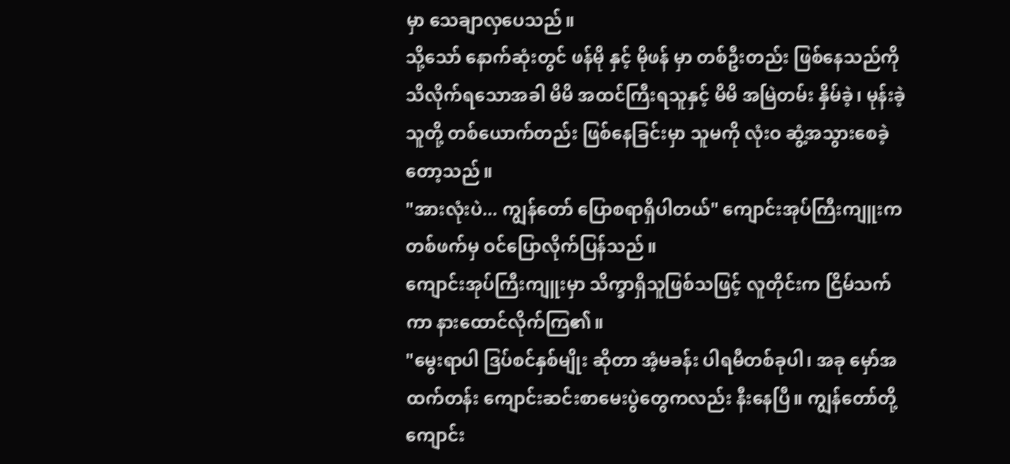မှာ သေချာလှပေသည်။
သို့သော် နောက်ဆုံးတွင် ဖန်မို နှင့် မိုဖန် မှာ တစ်ဦးတည်း ဖြစ်နေသည်ကို သိလိုက်ရသောအခါ မိမိ အထင်ကြီးရသူနှင့် မိမိ အမြဲတမ်း နှိမ်ခဲ့၊ မုန်းခဲ့သူတို့ တစ်ယောက်တည်း ဖြစ်နေခြင်းမှာ သူမကို လုံးဝ ဆွံ့အသွားစေခဲ့တော့သည်။
"အားလုံးပဲ... ကျွန်တော် ပြောစရာရှိပါတယ်" ကျောင်းအုပ်ကြီးကျူးက တစ်ဖက်မှ ဝင်ပြောလိုက်ပြန်သည်။
ကျောင်းအုပ်ကြီးကျူးမှာ သိက္ခာရှိသူဖြစ်သဖြင့် လူတိုင်းက ငြိမ်သက်ကာ နားထောင်လိုက်ကြ၏။
"မွေးရာပါ ဒြပ်စင်နှစ်မျိုး ဆိုတာ အံ့မခန်း ပါရမီတစ်ခုပါ၊ အခု မှော်အထက်တန်း ကျောင်းဆင်းစာမေးပွဲတွေကလည်း နီးနေပြီ။ ကျွန်တော်တို့ ကျောင်း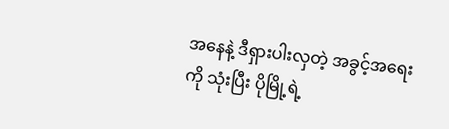အနေနဲ့ ဒီရှားပါးလှတဲ့ အခွင့်အရေးကို သုံးပြီး ပိုမြို့ရဲ့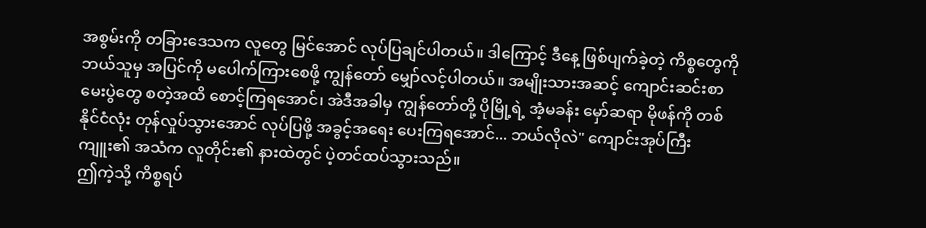အစွမ်းကို တခြားဒေသက လူတွေ မြင်အောင် လုပ်ပြချင်ပါတယ်။ ဒါကြောင့် ဒီနေ့ ဖြစ်ပျက်ခဲ့တဲ့ ကိစ္စတွေကို ဘယ်သူမှ အပြင်ကို မပေါက်ကြားစေဖို့ ကျွန်တော် မျှော်လင့်ပါတယ်။ အမျိုးသားအဆင့် ကျောင်းဆင်းစာမေးပွဲတွေ စတဲ့အထိ စောင့်ကြရအောင်၊ အဲဒီအခါမှ ကျွန်တော်တို့ ပိုမြို့ရဲ့ အံ့မခန်း မှော်ဆရာ မိုဖန်ကို တစ်နိုင်ငံလုံး တုန်လှုပ်သွားအောင် လုပ်ပြဖို့ အခွင့်အရေး ပေးကြရအောင်... ဘယ်လိုလဲ" ကျောင်းအုပ်ကြီးကျူး၏ အသံက လူတိုင်း၏ နားထဲတွင် ပဲ့တင်ထပ်သွားသည်။
ဤကဲ့သို့ ကိစ္စရပ်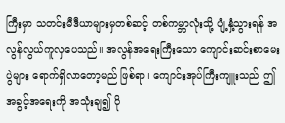ကြီးမှာ သတင်းမီဒီယာများမှတစ်ဆင့် တစ်ကမ္ဘာလုံးသို့ ပျံ့နှံ့သွားရန် အလွန်လွယ်ကူလှပေသည်။ အလွန်အရေးကြီးသော ကျောင်းဆင်းစာမေးပွဲများ ရောက်ရှိလာတော့မည် ဖြစ်ရာ၊ ကျောင်းအုပ်ကြီးကျူးသည် ဤအခွင့်အရေးကို အသုံးချ၍ ပို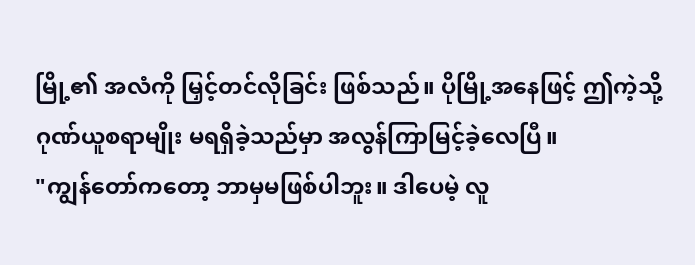မြို့၏ အလံကို မြှင့်တင်လိုခြင်း ဖြစ်သည်။ ပိုမြို့အနေဖြင့် ဤကဲ့သို့ ဂုဏ်ယူစရာမျိုး မရရှိခဲ့သည်မှာ အလွန်ကြာမြင့်ခဲ့လေပြီ။
"ကျွန်တော်ကတော့ ဘာမှမဖြစ်ပါဘူး။ ဒါပေမဲ့ လူ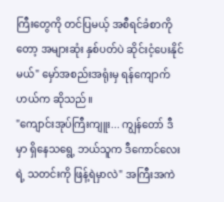ကြီးတွေကို တင်ပြမယ့် အစီရင်ခံစာကိုတော့ အများဆုံး နှစ်ပတ်ပဲ ဆိုင်းငံ့ပေးနိုင်မယ်" မှော်အစည်းအရုံးမှ ရန်ကျောက်ဟယ်က ဆိုသည်။
"ကျောင်းအုပ်ကြီးကျူး... ကျွန်တော် ဒီမှာ ရှိနေသရွေ့ ဘယ်သူက ဒီကောင်လေးရဲ့ သတင်းကို ဖြန့်ရဲမှာလဲ" အကြီးအကဲ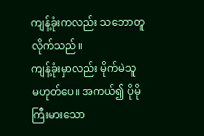ကျန့်ခုံးကလည်း သဘောတူလိုက်သည်။
ကျန့်ခုံးမှာလည်း မိုက်မဲသူ မဟုတ်ပေ။ အကယ်၍ ပိုမိုကြီးမားသော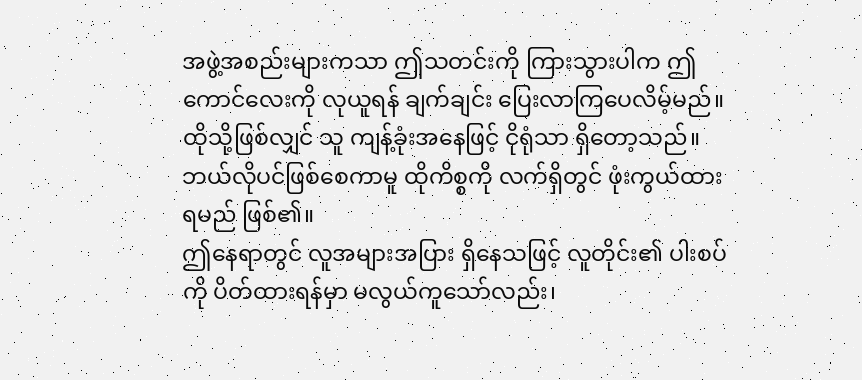အဖွဲ့အစည်းများကသာ ဤသတင်းကို ကြားသွားပါက ဤကောင်လေးကို လုယူရန် ချက်ချင်း ပြေးလာကြပေလိမ့်မည်။ ထိုသို့ဖြစ်လျှင် သူ ကျန့်ခုံးအနေဖြင့် ငိုရုံသာ ရှိတော့သည်။ ဘယ်လိုပင်ဖြစ်စေကာမူ ထိုကိစ္စကို လက်ရှိတွင် ဖုံးကွယ်ထားရမည် ဖြစ်၏။
ဤနေရာတွင် လူအများအပြား ရှိနေသဖြင့် လူတိုင်း၏ ပါးစပ်ကို ပိတ်ထားရန်မှာ မလွယ်ကူသော်လည်း၊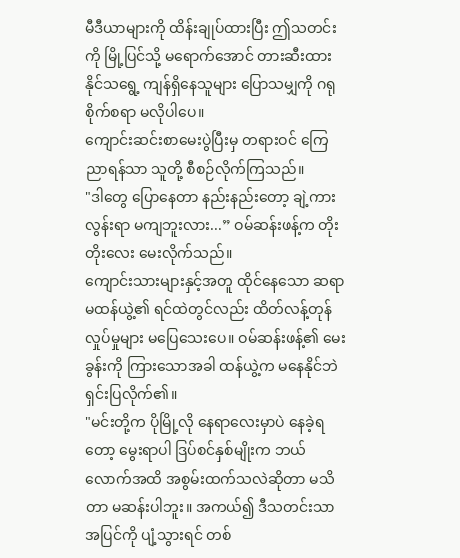မီဒီယာများကို ထိန်းချုပ်ထားပြီး ဤသတင်းကို မြို့ပြင်သို့ မရောက်အောင် တားဆီးထားနိုင်သရွေ့ ကျန်ရှိနေသူများ ပြောသမျှကို ဂရုစိုက်စရာ မလိုပါပေ။
ကျောင်းဆင်းစာမေးပွဲပြီးမှ တရားဝင် ကြေညာရန်သာ သူတို့ စီစဉ်လိုက်ကြသည်။
"ဒါတွေ ပြောနေတာ နည်းနည်းတော့ ချဲ့ကားလွန်းရာ မကျဘူးလား...” ဝမ်ဆန်းဖန့်က တိုးတိုးလေး မေးလိုက်သည်။
ကျောင်းသားများနှင့်အတူ ထိုင်နေသော ဆရာမထန်ယွဲ့၏ ရင်ထဲတွင်လည်း ထိတ်လန့်တုန်လှုပ်မှုများ မပြေသေးပေ။ ဝမ်ဆန်းဖန့်၏ မေးခွန်းကို ကြားသောအခါ ထန်ယွဲ့က မနေနိုင်ဘဲ ရှင်းပြလိုက်၏။
"မင်းတို့က ပိုမြို့လို နေရာလေးမှာပဲ နေခဲ့ရတော့ မွေးရာပါ ဒြပ်စင်နှစ်မျိုးက ဘယ်လောက်အထိ အစွမ်းထက်သလဲဆိုတာ မသိတာ မဆန်းပါဘူး။ အကယ်၍ ဒီသတင်းသာ အပြင်ကို ပျံ့သွားရင် တစ်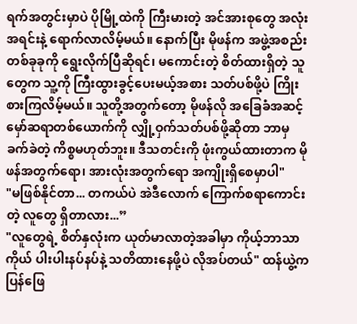ရက်အတွင်းမှာပဲ ပိုမြို့ထဲကို ကြီးမားတဲ့ အင်အားစုတွေ အလုံးအရင်းနဲ့ ရောက်လာလိမ့်မယ်။ နောက်ပြီး မိုဖန်က အဖွဲ့အစည်း တစ်ခုခုကို ရွေးလိုက်ပြီဆိုရင်၊ မကောင်းတဲ့ စိတ်ထားရှိတဲ့ သူတွေက သူ့ကို ကြီးထွားခွင့်ပေးမယ့်အစား သတ်ပစ်ဖို့ပဲ ကြိုးစားကြလိမ့်မယ်။ သူတို့အတွက်တော့ မိုဖန်လို အခြေခံအဆင့် မှော်ဆရာတစ်ယောက်ကို လျှို့ဝှက်သတ်ပစ်ဖို့ဆိုတာ ဘာမှခက်ခဲတဲ့ ကိစ္စမဟုတ်ဘူး။ ဒီသတင်းကို ဖုံးကွယ်ထားတာက မိုဖန်အတွက်ရော၊ အားလုံးအတွက်ရော အကျိုးရှိစေမှာပါ"
"မဖြစ်နိုင်တာ... တကယ်ပဲ အဲဒီလောက် ကြောက်စရာကောင်းတဲ့ လူတွေ ရှိတာလား...”
"လူတွေရဲ့ စိတ်နှလုံးက ယုတ်မာလာတဲ့အခါမှာ ကိုယ့်ဘာသာကိုယ် ပါးပါးနပ်နပ်နဲ့ သတိထားနေဖို့ပဲ လိုအပ်တယ်" ထန်ယွဲ့က ပြန်ဖြေ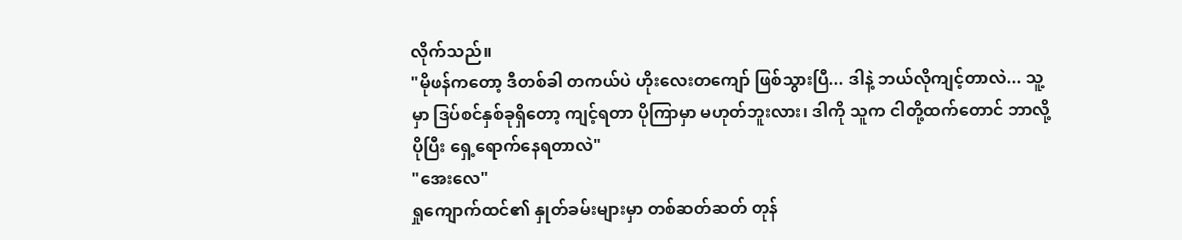လိုက်သည်။
"မိုဖန်ကတော့ ဒီတစ်ခါ တကယ်ပဲ ဟိုးလေးတကျော် ဖြစ်သွားပြီ... ဒါနဲ့ ဘယ်လိုကျင့်တာလဲ... သူ့မှာ ဒြပ်စင်နှစ်ခုရှိတော့ ကျင့်ရတာ ပိုကြာမှာ မဟုတ်ဘူးလား၊ ဒါကို သူက ငါတို့ထက်တောင် ဘာလို့ ပိုပြီး ရှေ့ရောက်နေရတာလဲ"
"အေးလေ"
ရှုကျောက်ထင်၏ နှုတ်ခမ်းများမှာ တစ်ဆတ်ဆတ် တုန်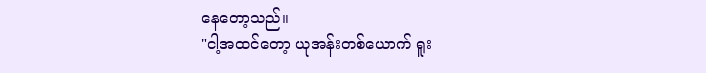နေတော့သည်။
"ငါ့အထင်တော့ ယုအန်းတစ်ယောက် ရူး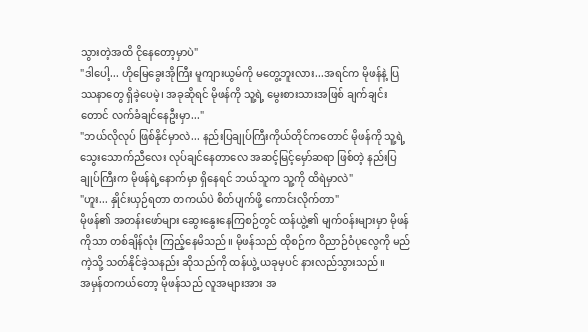သွားတဲ့အထိ ငိုနေတော့မှာပဲ"
"ဒါပေါ့... ဟိုမြေခွေးအိုကြီး မူကျားယွမ်ကို မတွေ့ဘူးလား...အရင်က မိုဖန်နဲ့ ပြဿနာတွေ ရှိခဲ့ပေမဲ့၊ အခုဆိုရင် မိုဖန်ကို သူ့ရဲ့ မွေးစားသားအဖြစ် ချက်ချင်းတောင် လက်ခံချင်နေဦးမှာ..."
"ဘယ်လိုလုပ် ဖြစ်နိုင်မှာလဲ... နည်းပြချုပ်ကြီးကိုယ်တိုင်ကတောင် မိုဖန်ကို သူ့ရဲ့ သွေးသောက်ညီလေး လုပ်ချင်နေတာလေ အဆင့်မြင့်မှော်ဆရာ ဖြစ်တဲ့ နည်းပြချုပ်ကြီးက မိုဖန်ရဲ့နောက်မှာ ရှိနေရင် ဘယ်သူက သူ့ကို ထိရဲမှာလဲ"
"ဟူး... နှိုင်းယှဉ်ရတာ တကယ်ပဲ စိတ်ပျက်ဖို့ ကောင်းလိုက်တာ"
မိုဖန်၏ အတန်းဖော်များ ဆွေးနွေးနေကြစဉ်တွင် ထန်ယွဲ့၏ မျက်ဝန်းများမှာ မိုဖန်ကိုသာ တစ်ချိန်လုံး ကြည့်နေမိသည်။ မိုဖန်သည် ထိုစဉ်က ဝိညာဉ်ဝံပုလွေကို မည်ကဲ့သို့ သတ်နိုင်ခဲ့သနည်း ဆိုသည်ကို ထန်ယွဲ့ ယခုမှပင် နားလည်သွားသည်။
အမှန်တကယ်တော့ မိုဖန်သည် လူအများအား အ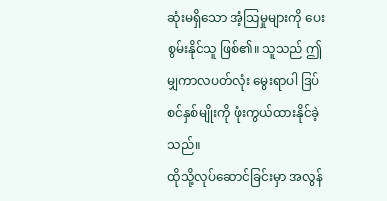ဆုံးမရှိသော အံ့သြမှုများကို ပေးစွမ်းနိုင်သူ ဖြစ်၏။ သူသည် ဤမျှကာလပတ်လုံး မွေးရာပါ ဒြပ်စင်နှစ်မျိုးကို ဖုံးကွယ်ထားနိုင်ခဲ့သည်။
ထိုသို့လုပ်ဆောင်ခြင်းမှာ အလွန်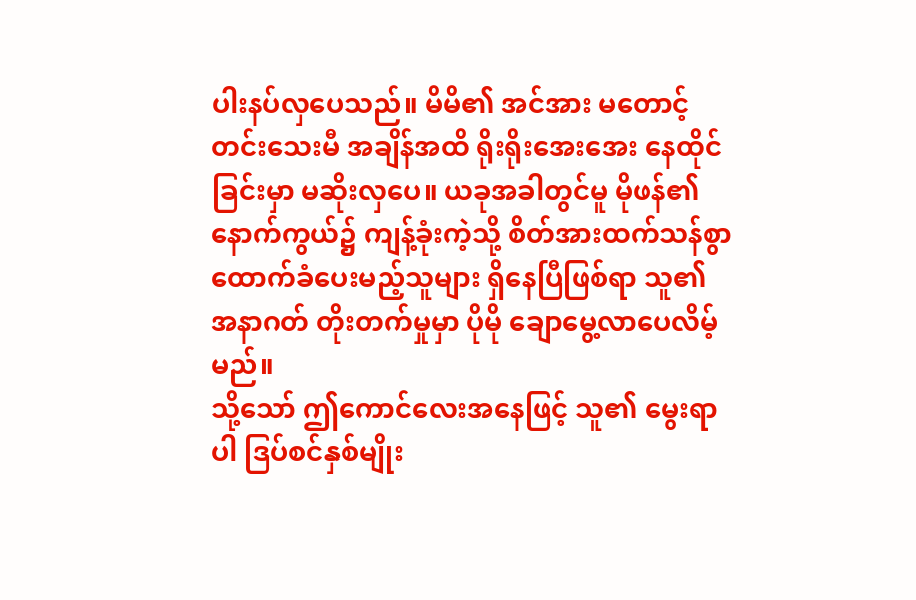ပါးနပ်လှပေသည်။ မိမိ၏ အင်အား မတောင့်တင်းသေးမီ အချိန်အထိ ရိုးရိုးအေးအေး နေထိုင်ခြင်းမှာ မဆိုးလှပေ။ ယခုအခါတွင်မူ မိုဖန်၏ နောက်ကွယ်၌ ကျန့်ခုံးကဲ့သို့ စိတ်အားထက်သန်စွာ ထောက်ခံပေးမည့်သူများ ရှိနေပြီဖြစ်ရာ သူ၏ အနာဂတ် တိုးတက်မှုမှာ ပိုမို ချောမွေ့လာပေလိမ့်မည်။
သို့သော် ဤကောင်လေးအနေဖြင့် သူ၏ မွေးရာပါ ဒြပ်စင်နှစ်မျိုး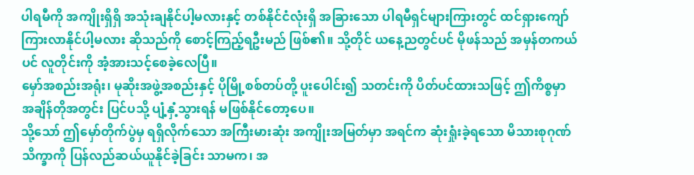ပါရမီကို အကျိုးရှိရှိ အသုံးချနိုင်ပါ့မလားနှင့် တစ်နိုင်ငံလုံးရှိ အခြားသော ပါရမီရှင်များကြားတွင် ထင်ရှားကျော်ကြားလာနိုင်ပါ့မလား ဆိုသည်ကို စောင့်ကြည့်ရဦးမည် ဖြစ်၏။ သို့တိုင် ယနေ့ညတွင်ပင် မိုဖန်သည် အမှန်တကယ်ပင် လူတိုင်းကို အံ့အားသင့်စေခဲ့လေပြီ။
မှော်အစည်းအရုံး၊ မုဆိုးအဖွဲ့အစည်းနှင့် ပိုမြို့စစ်တပ်တို့ ပူးပေါင်း၍ သတင်းကို ပိတ်ပင်ထားသဖြင့် ဤကိစ္စမှာ အချိန်တိုအတွင်း ပြင်ပသို့ ပျံ့နှံ့သွားရန် မဖြစ်နိုင်တော့ပေ။
သို့သော် ဤမှော်တိုက်ပွဲမှ ရရှိလိုက်သော အကြီးမားဆုံး အကျိုးအမြတ်မှာ အရင်က ဆုံးရှုံးခဲ့ရသော မိသားစုဂုဏ်သိက္ခာကို ပြန်လည်ဆယ်ယူနိုင်ခဲ့ခြင်း သာမက၊ အ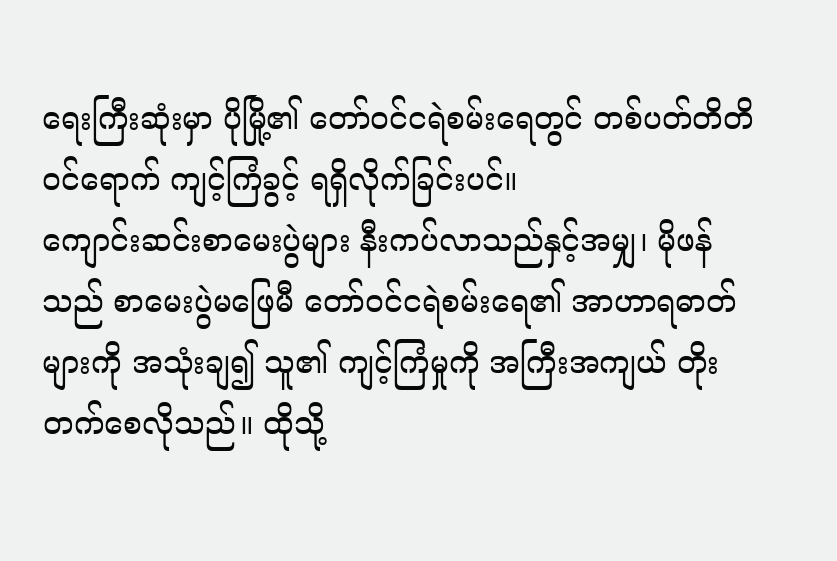ရေးကြီးဆုံးမှာ ပိုမြို့၏ တော်ဝင်ငရဲစမ်းရေတွင် တစ်ပတ်တိတိ ဝင်ရောက် ကျင့်ကြံခွင့် ရရှိလိုက်ခြင်းပင်။
ကျောင်းဆင်းစာမေးပွဲများ နီးကပ်လာသည်နှင့်အမျှ၊ မိုဖန်သည် စာမေးပွဲမဖြေမီ တော်ဝင်ငရဲစမ်းရေ၏ အာဟာရဓာတ်များကို အသုံးချ၍ သူ၏ ကျင့်ကြံမှုကို အကြီးအကျယ် တိုးတက်စေလိုသည်။ ထိုသို့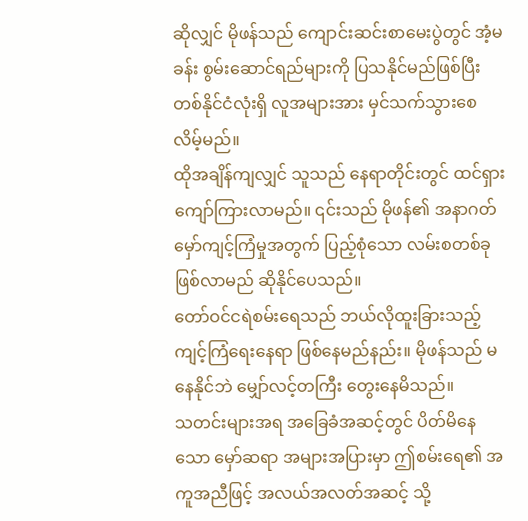ဆိုလျှင် မိုဖန်သည် ကျောင်းဆင်းစာမေးပွဲတွင် အံ့မခန်း စွမ်းဆောင်ရည်များကို ပြသနိုင်မည်ဖြစ်ပြီး တစ်နိုင်ငံလုံးရှိ လူအများအား မှင်သက်သွားစေလိမ့်မည်။
ထိုအချိန်ကျလျှင် သူသည် နေရာတိုင်းတွင် ထင်ရှားကျော်ကြားလာမည်။ ၎င်းသည် မိုဖန်၏ အနာဂတ် မှော်ကျင့်ကြံမှုအတွက် ပြည့်စုံသော လမ်းစတစ်ခု ဖြစ်လာမည် ဆိုနိုင်ပေသည်။
တော်ဝင်ငရဲစမ်းရေသည် ဘယ်လိုထူးခြားသည့် ကျင့်ကြံရေးနေရာ ဖြစ်နေမည်နည်း။ မိုဖန်သည် မနေနိုင်ဘဲ မျှော်လင့်တကြီး တွေးနေမိသည်။
သတင်းများအရ အခြေခံအဆင့်တွင် ပိတ်မိနေသော မှော်ဆရာ အများအပြားမှာ ဤစမ်းရေ၏ အကူအညီဖြင့် အလယ်အလတ်အဆင့် သို့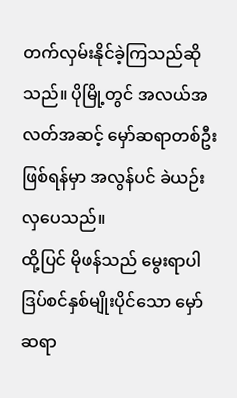တက်လှမ်းနိုင်ခဲ့ကြသည်ဆိုသည်။ ပိုမြို့တွင် အလယ်အလတ်အဆင့် မှော်ဆရာတစ်ဦးဖြစ်ရန်မှာ အလွန်ပင် ခဲယဉ်းလှပေသည်။
ထို့ပြင် မိုဖန်သည် မွေးရာပါ ဒြပ်စင်နှစ်မျိုးပိုင်သော မှော်ဆရာ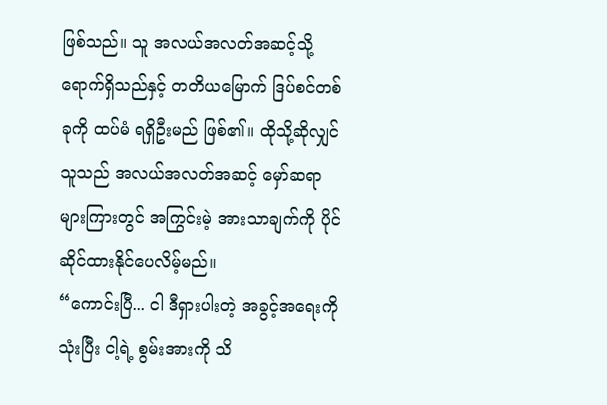ဖြစ်သည်။ သူ အလယ်အလတ်အဆင့်သို့ ရောက်ရှိသည်နှင့် တတိယမြောက် ဒြပ်စင်တစ်ခုကို ထပ်မံ ရရှိဦးမည် ဖြစ်၏။ ထိုသို့ဆိုလျှင် သူသည် အလယ်အလတ်အဆင့် မှော်ဆရာများကြားတွင် အကြွင်းမဲ့ အားသာချက်ကို ပိုင်ဆိုင်ထားနိုင်ပေလိမ့်မည်။
“ကောင်းပြီ... ငါ ဒီရှားပါးတဲ့ အခွင့်အရေးကို သုံးပြီး ငါ့ရဲ့ စွမ်းအားကို သိ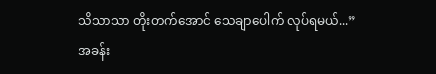သိသာသာ တိုးတက်အောင် သေချာပေါက် လုပ်ရမယ်...”
အခန်း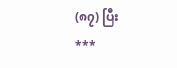(၈၇) ပြီး
***